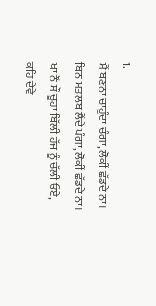1.
ਮੈਂ ਬਣਨਾ ਚਾਹੁੰਦਾ ਚੰਗਾ, ਲੋਕੀਂ ਛੱਡਦੇ ਨਾ।
ਬਿਨ ਮਤਲਬ ਲੈਂਦੇ ਪੰਗਾ, ਲੋਕੀਂ ਛੱਡਦੇ ਨਾ।
ਖਾ ਨੌਂ ਸੌ ਚੂਹਾ ਬਿੱਲੀ ਹੱਜ ਨੂੰ ਚੱਲੀ ਓਏ,
ਕਹਿ ਦੇਵੇ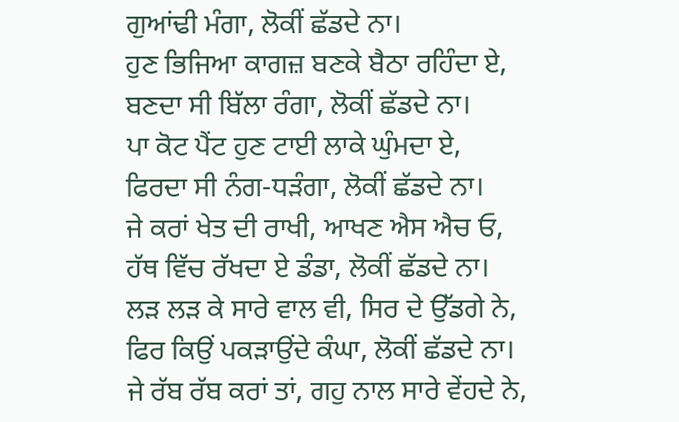ਗੁਆਂਢੀ ਮੰਗਾ, ਲੋਕੀਂ ਛੱਡਦੇ ਨਾ।
ਹੁਣ ਭਿਜਿਆ ਕਾਗਜ਼ ਬਣਕੇ ਬੈਠਾ ਰਹਿੰਦਾ ਏ,
ਬਣਦਾ ਸੀ ਬਿੱਲਾ ਰੰਗਾ, ਲੋਕੀਂ ਛੱਡਦੇ ਨਾ।
ਪਾ ਕੋਟ ਪੈਂਟ ਹੁਣ ਟਾਈ ਲਾਕੇ ਘੁੰਮਦਾ ਏ,
ਫਿਰਦਾ ਸੀ ਨੰਗ-ਧੜੰਗਾ, ਲੋਕੀਂ ਛੱਡਦੇ ਨਾ।
ਜੇ ਕਰਾਂ ਖੇਤ ਦੀ ਰਾਖੀ, ਆਖਣ ਐਸ ਐਚ ਓ,
ਹੱਥ ਵਿੱਚ ਰੱਖਦਾ ਏ ਡੰਡਾ, ਲੋਕੀਂ ਛੱਡਦੇ ਨਾ।
ਲੜ ਲੜ ਕੇ ਸਾਰੇ ਵਾਲ ਵੀ, ਸਿਰ ਦੇ ਉੱਡਗੇ ਨੇ,
ਫਿਰ ਕਿਉਂ ਪਕੜਾਉਂਦੇ ਕੰਘਾ, ਲੋਕੀਂ ਛੱਡਦੇ ਨਾ।
ਜੇ ਰੱਬ ਰੱਬ ਕਰਾਂ ਤਾਂ, ਗਹੁ ਨਾਲ ਸਾਰੇ ਵੇਂਹਦੇ ਨੇ,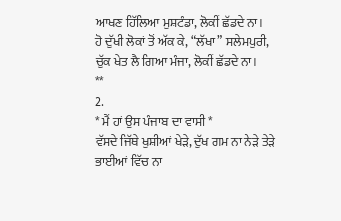ਆਖਣ ਹਿੱਲਿਆ ਮੁਸ਼ਟੰਡਾ, ਲੋਕੀਂ ਛੱਡਦੇ ਨਾ।
ਹੋ ਦੁੱਖੀ ਲੋਕਾਂ ਤੋਂ ਅੱਕ ਕੇ, “ਲੱਖਾ” ਸਲੇਮਪੁਰੀ,
ਚੁੱਕ ਖੇਤ ਲੈ ਗਿਆ ਮੰਜਾ, ਲੋਕੀਂ ਛੱਡਦੇ ਨਾ।
**
2.
* ਮੈਂ ਹਾਂ ਉਸ ਪੰਜਾਬ ਦਾ ਵਾਸੀ *
ਵੱਸਦੇ ਜਿੱਥੇ ਖੁਸ਼ੀਆਂ ਖੇੜੇ, ਦੁੱਖ ਗਮ ਨਾ ਨੇੜੇ ਤੇੜੇ
ਭਾਈਆਂ ਵਿੱਚ ਨਾ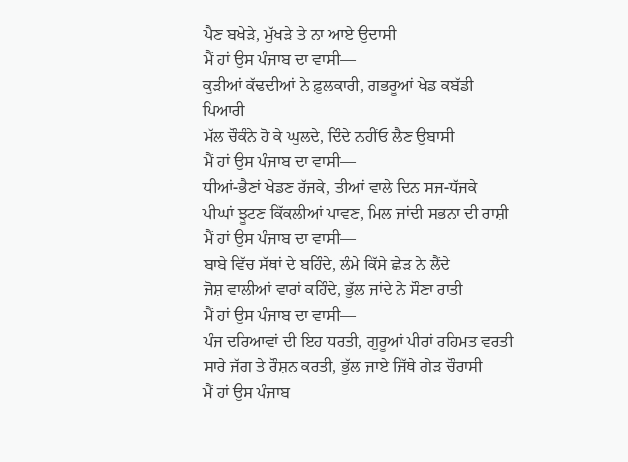ਪੈਣ ਬਖੇੜੇ, ਮੁੱਖੜੇ ਤੇ ਨਾ ਆਏ ਉਦਾਸੀ
ਮੈਂ ਹਾਂ ਉਸ ਪੰਜਾਬ ਦਾ ਵਾਸੀ—
ਕੁੜੀਆਂ ਕੱਢਦੀਆਂ ਨੇ ਫ਼ੁਲਕਾਰੀ, ਗਭਰੂਆਂ ਖੇਡ ਕਬੱਡੀ ਪਿਆਰੀ
ਮੱਲ ਚੌਕੰਨੇ ਹੋ ਕੇ ਘੁਲਦੇ, ਦਿੰਦੇ ਨਹੀਂਓ ਲੈਣ ਉਬਾਸੀ
ਮੈਂ ਹਾਂ ਉਸ ਪੰਜਾਬ ਦਾ ਵਾਸੀ—
ਧੀਆਂ-ਭੈਣਾਂ ਖੇਡਣ ਰੱਜਕੇ, ਤੀਆਂ ਵਾਲੇ ਦਿਨ ਸਜ-ਧੱਜਕੇ
ਪੀਘਾਂ ਝੂਟਣ ਕਿੱਕਲੀਆਂ ਪਾਵਣ, ਮਿਲ ਜਾਂਦੀ ਸਭਨਾ ਦੀ ਰਾਸ਼ੀ
ਮੈਂ ਹਾਂ ਉਸ ਪੰਜਾਬ ਦਾ ਵਾਸੀ—
ਬਾਬੇ ਵਿੱਚ ਸੱਥਾਂ ਦੇ ਬਹਿੰਦੇ, ਲੰਮੇ ਕਿੱਸੇ ਛੇੜ ਨੇ ਲੈਂਦੇ
ਜੋਸ਼ ਵਾਲੀਆਂ ਵਾਰਾਂ ਕਹਿੰਦੇ, ਭੁੱਲ ਜਾਂਦੇ ਨੇ ਸੌਣਾ ਰਾਤੀ
ਮੈਂ ਹਾਂ ਉਸ ਪੰਜਾਬ ਦਾ ਵਾਸੀ—
ਪੰਜ ਦਰਿਆਵਾਂ ਦੀ ਇਹ ਧਰਤੀ, ਗੁਰੂਆਂ ਪੀਰਾਂ ਰਹਿਮਤ ਵਰਤੀ
ਸਾਰੇ ਜੱਗ ਤੇ ਰੌਸ਼ਨ ਕਰਤੀ, ਭੁੱਲ ਜਾਏ ਜਿੱਥੇ ਗੇੜ ਚੌਰਾਸੀ
ਮੈਂ ਹਾਂ ਉਸ ਪੰਜਾਬ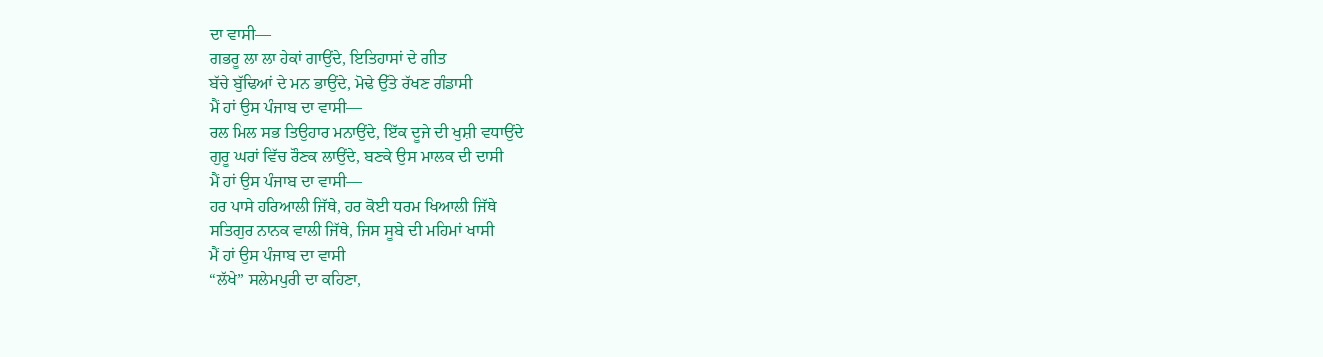ਦਾ ਵਾਸੀ—
ਗਭਰੂ ਲਾ ਲਾ ਹੇਕਾਂ ਗਾਉਂਦੇ, ਇਤਿਹਾਸਾਂ ਦੇ ਗੀਤ
ਬੱਚੇ ਬੁੱਢਿਆਂ ਦੇ ਮਨ ਭਾਉਂਦੇ, ਮੋਢੇ ਉੱਤੇ ਰੱਖਣ ਗੰਡਾਸੀ
ਮੈਂ ਹਾਂ ਉਸ ਪੰਜਾਬ ਦਾ ਵਾਸੀ—
ਰਲ ਮਿਲ ਸਭ ਤਿਉਹਾਰ ਮਨਾਉਂਦੇ, ਇੱਕ ਦੂਜੇ ਦੀ ਖੁਸ਼ੀ ਵਧਾਉਂਦੇ
ਗੁਰੂ ਘਰਾਂ ਵਿੱਚ ਰੌਣਕ ਲਾਉਂਦੇ, ਬਣਕੇ ਉਸ ਮਾਲਕ ਦੀ ਦਾਸੀ
ਮੈਂ ਹਾਂ ਉਸ ਪੰਜਾਬ ਦਾ ਵਾਸੀ—
ਹਰ ਪਾਸੇ ਹਰਿਆਲੀ ਜਿੱਥੇ, ਹਰ ਕੋਈ ਧਰਮ ਖਿਆਲੀ ਜਿੱਥੇ
ਸਤਿਗੁਰ ਨਾਨਕ ਵਾਲੀ ਜਿੱਥੇ, ਜਿਸ ਸੂਬੇ ਦੀ ਮਹਿਮਾਂ ਖਾਸੀ
ਮੈਂ ਹਾਂ ਉਸ ਪੰਜਾਬ ਦਾ ਵਾਸੀ
“ਲੱਖੇ” ਸਲੇਮਪੁਰੀ ਦਾ ਕਹਿਣਾ,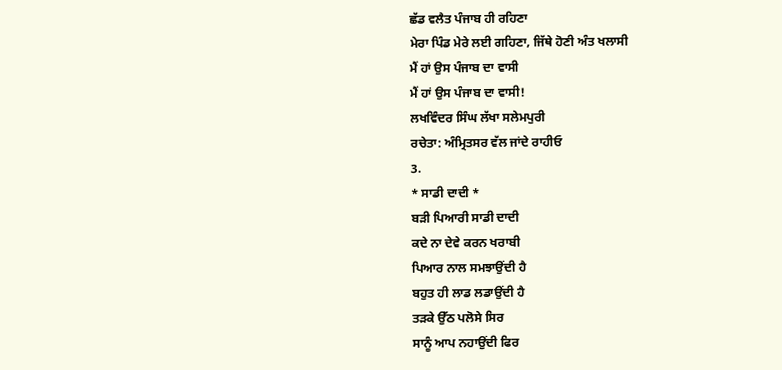ਛੱਡ ਵਲੈਤ ਪੰਜਾਬ ਹੀ ਰਹਿਣਾ
ਮੇਰਾ ਪਿੰਡ ਮੇਰੇ ਲਈ ਗਹਿਣਾ, ਜਿੱਥੇ ਹੋਣੀ ਅੰਤ ਖਲਾਸੀ
ਮੈਂ ਹਾਂ ਉਸ ਪੰਜਾਬ ਦਾ ਵਾਸੀ
ਮੈਂ ਹਾਂ ਉਸ ਪੰਜਾਬ ਦਾ ਵਾਸੀ!
ਲਖਵਿੰਦਰ ਸਿੰਘ ਲੱਖਾ ਸਲੇਮਪੁਰੀ
ਰਚੇਤਾ: ਅੰਮ੍ਰਿਤਸਰ ਵੱਲ ਜਾਂਦੇ ਰਾਹੀਓ
3.
* ਸਾਡੀ ਦਾਦੀ *
ਬੜੀ ਪਿਆਰੀ ਸਾਡੀ ਦਾਦੀ
ਕਦੇ ਨਾ ਦੇਵੇ ਕਰਨ ਖਰਾਬੀ
ਪਿਆਰ ਨਾਲ ਸਮਝਾਉਂਦੀ ਹੈ
ਬਹੁਤ ਹੀ ਲਾਡ ਲਡਾਉਂਦੀ ਹੈ
ਤੜਕੇ ਉੱਠ ਪਲੋਸੇ ਸਿਰ
ਸਾਨੂੰ ਆਪ ਨਹਾਉਂਦੀ ਫਿਰ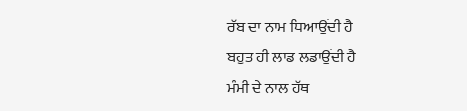ਰੱਬ ਦਾ ਨਾਮ ਧਿਆਉਂਦੀ ਹੈ
ਬਹੁਤ ਹੀ ਲਾਡ ਲਡਾਉਂਦੀ ਹੈ
ਮੰਮੀ ਦੇ ਨਾਲ ਹੱਥ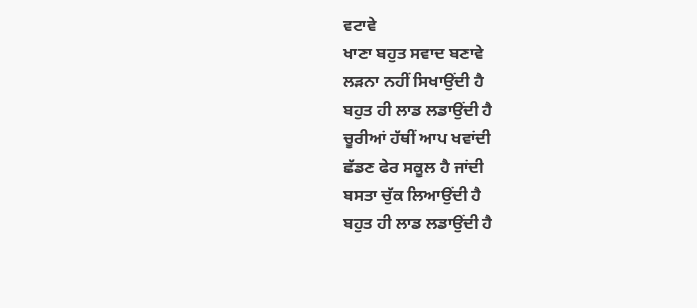ਵਟਾਵੇ
ਖਾਣਾ ਬਹੁਤ ਸਵਾਦ ਬਣਾਵੇ
ਲੜਨਾ ਨਹੀਂ ਸਿਖਾਉਂਦੀ ਹੈ
ਬਹੁਤ ਹੀ ਲਾਡ ਲਡਾਉਂਦੀ ਹੈ
ਚੂਰੀਆਂ ਹੱਥੀਂ ਆਪ ਖਵਾਂਦੀ
ਛੱਡਣ ਫੇਰ ਸਕੂਲ ਹੈ ਜਾਂਦੀ
ਬਸਤਾ ਚੁੱਕ ਲਿਆਉਂਦੀ ਹੈ
ਬਹੁਤ ਹੀ ਲਾਡ ਲਡਾਉਂਦੀ ਹੈ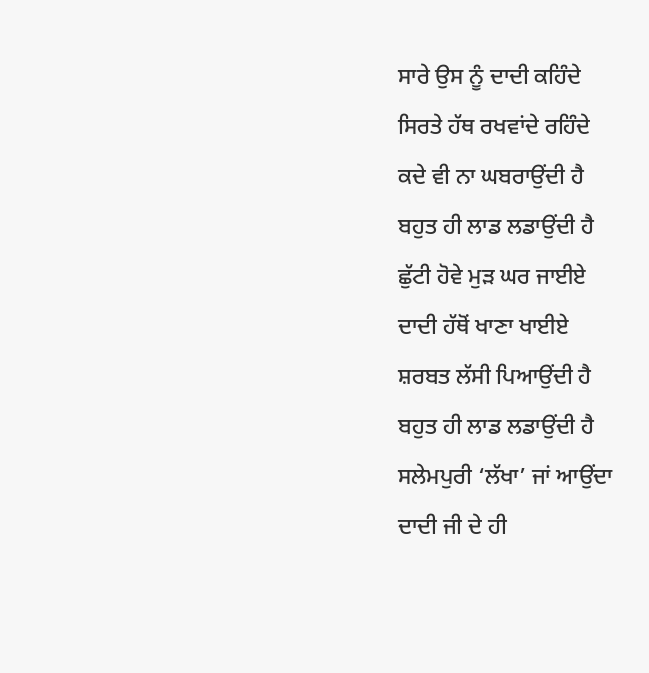ਸਾਰੇ ਉਸ ਨੂੰ ਦਾਦੀ ਕਹਿੰਦੇ
ਸਿਰਤੇ ਹੱਥ ਰਖਵਾਂਦੇ ਰਹਿੰਦੇ
ਕਦੇ ਵੀ ਨਾ ਘਬਰਾਉਂਦੀ ਹੈ
ਬਹੁਤ ਹੀ ਲਾਡ ਲਡਾਉਂਦੀ ਹੈ
ਛੁੱਟੀ ਹੋਵੇ ਮੁੜ ਘਰ ਜਾਈਏ
ਦਾਦੀ ਹੱਥੋਂ ਖਾਣਾ ਖਾਈਏ
ਸ਼ਰਬਤ ਲੱਸੀ ਪਿਆਉਂਦੀ ਹੈ
ਬਹੁਤ ਹੀ ਲਾਡ ਲਡਾਉਂਦੀ ਹੈ
ਸਲੇਮਪੁਰੀ ‘ਲੱਖਾ’ ਜਾਂ ਆਉਂਦਾ
ਦਾਦੀ ਜੀ ਦੇ ਹੀ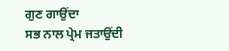ਗੁਣ ਗਾਉਂਦਾ
ਸਭ ਨਾਲ ਪ੍ਰੇਮ ਜਤਾਉਂਦੀ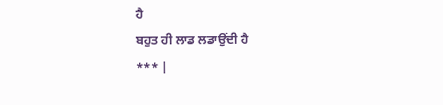ਹੈ
ਬਹੁਤ ਹੀ ਲਾਡ ਲਡਾਉਂਦੀ ਹੈ
*** |